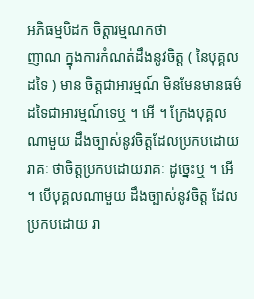អភិធម្មបិដក ចិត្តារម្មណកថា
ញាណ ក្នុងការកំណត់ដឹងនូវចិត្ត ( នៃបុគ្គលដទៃ ) មាន ចិត្តជាអារម្មណ៍ មិនមែនមានធម៌ដទៃជាអារម្មណ៍ទេឬ ។ អើ ។ ក្រែងបុគ្គល ណាមួយ ដឹងច្បាស់នូវចិត្តដែលប្រកបដោយរាគៈ ថាចិត្តប្រកបដោយរាគៈ ដូច្នេះឬ ។ អើ ។ បើបុគ្គលណាមួយ ដឹងច្បាស់នូវចិត្ត ដែលប្រកបដោយ រា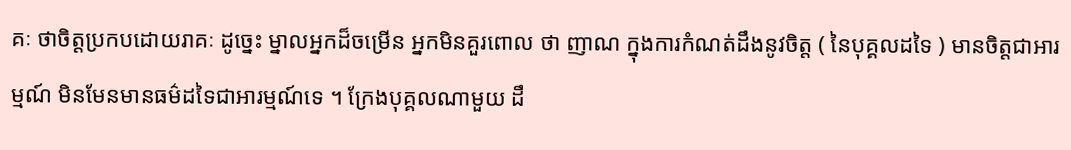គៈ ថាចិត្តប្រកបដោយរាគៈ ដូច្នេះ ម្នាលអ្នកដ៏ចម្រើន អ្នកមិនគួរពោល ថា ញាណ ក្នុងការកំណត់ដឹងនូវចិត្ត ( នៃបុគ្គលដទៃ ) មានចិត្តជាអារម្មណ៍ មិនមែនមានធម៌ដទៃជាអារម្មណ៍ទេ ។ ក្រែងបុគ្គលណាមួយ ដឹ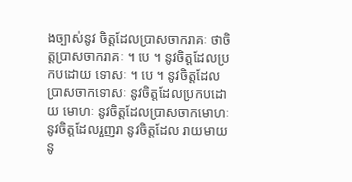ងច្បាស់នូវ ចិត្តដែលប្រាសចាករាគៈ ថាចិត្តប្រាសចាករាគៈ ។ បេ ។ នូវចិត្តដែលប្រកបដោយ ទោសៈ ។ បេ ។ នូវចិត្តដែលប្រាសចាកទោសៈ នូវចិត្តដែលប្រកបដោយ មោហៈ នូវចិត្តដែលប្រាសចាកមោហៈ នូវចិត្តដែលរួញរា នូវចិត្តដែល រាយមាយ នូ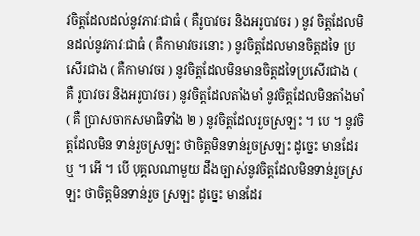វចិត្តដែលដល់នូវភាវៈជាធំ ( គឺរូបាវចរ និងអរូបាវចរ ) នូវ ចិត្តដែលមិនដល់នូវភាវៈជាធំ ( គឺកាមាវចរនោះ ) នូវចិត្តដែលមានចិត្តដទៃ ប្រសើរជាង ( គឺកាមាវចរ ) នូវចិត្តដែលមិនមានចិត្តដទៃប្រសើរជាង ( គឺ រូបាវចរ និងអរូបាវចរ ) នូវចិត្តដែលតាំងមាំ នូវចិត្តដែលមិនតាំងមាំ ( គឺ ប្រាសចាកសមាធិទាំង ២ ) នូវចិត្តដែលរួចស្រឡះ ។ បេ ។ នូវចិត្តដែលមិន ទាន់រួចស្រឡះ ថាចិត្តមិនទាន់រួចស្រឡះ ដូច្នេះ មានដែរឬ ។ អើ ។ បើ បុគ្គលណាមួយ ដឹងច្បាស់នូវចិត្តដែលមិនទាន់រួចស្រឡះ ថាចិត្តមិនទាន់រួច ស្រឡះ ដូច្នេះ មានដែរ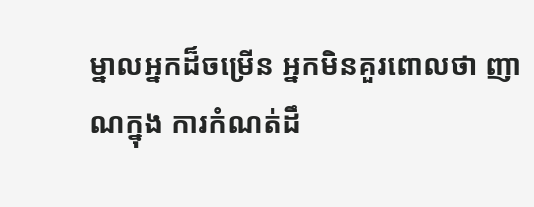ម្នាលអ្នកដ៏ចម្រើន អ្នកមិនគួរពោលថា ញាណក្នុង ការកំណត់ដឹ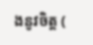ងនូវចិត្ត (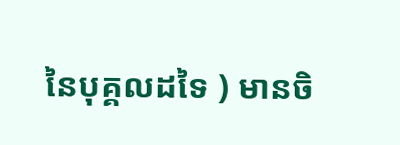នៃបុគ្គលដទៃ ) មានចិ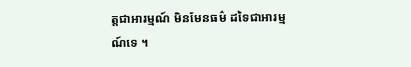ត្តជាអារម្មណ៍ មិនមែនធម៌ ដទៃជាអារម្មណ៍ទេ ។